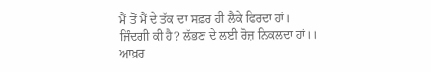ਮੈਂ ਤੋਂ ਮੈਂ ਦੇ ਤੱਕ ਦਾ ਸਫ਼ਰ ਹੀ ਲੈਕੇ ਫਿਰਦਾ ਹਾਂ।
ਜਿੰਦਗੀ ਕੀ ਹੈ? ਲੱਭਣ ਦੇ ਲਈ ਰੋਜ਼ ਨਿਕਲਦਾ ਹਾਂ।।
ਆਖ਼ਰ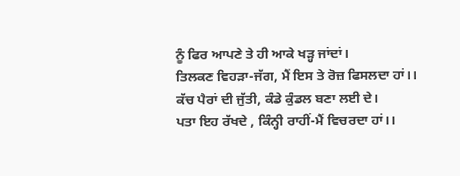ਨੂੰ ਫਿਰ ਆਪਣੇ ਤੇ ਹੀ ਆਕੇ ਖੜ੍ਹ ਜਾਂਦਾਂ।
ਤਿਲਕਣ ਵਿਹੜਾ-ਜੱਗ, ਮੈਂ ਇਸ ਤੇ ਰੋਜ਼ ਫਿਸਲਦਾ ਹਾਂ।।
ਕੱਚ ਪੈਰਾਂ ਦੀ ਜੁੱਤੀ, ਕੰਡੇ ਕੁੰਡਲ ਬਣਾ ਲਈ ਦੇ।
ਪਤਾ ਇਹ ਰੱਖਦੇ , ਕਿੰਨ੍ਹੀ ਰਾਹੀਂ-ਮੈਂ ਵਿਚਰਦਾ ਹਾਂ।।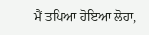ਮੈਂ ਤਪਿਆ ਹੋਇਆ ਲੋਹਾ,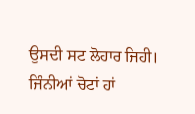ਉਸਦੀ ਸਟ ਲੋਹਾਰ ਜਿਹੀ।
ਜਿੰਨੀਆਂ ਚੋਟਾਂ ਹਾਂ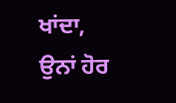ਖਾਂਦਾ, ਉਨਾਂ ਹੋਰ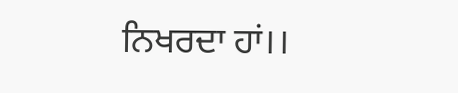ਨਿਖਰਦਾ ਹਾਂ।।